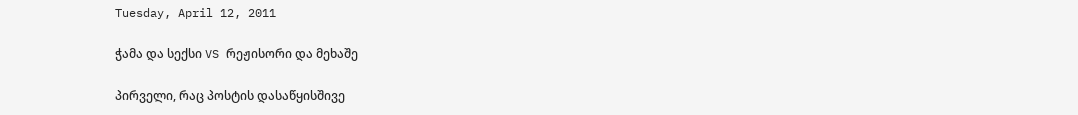Tuesday, April 12, 2011

ჭამა და სექსი VS რეჟისორი და მეხაშე

პირველი, რაც პოსტის დასაწყისშივე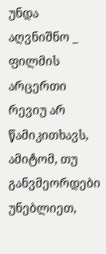უნდა აღვნიშნო _ ფილმის არცერთი რევიუ არ წამიკითხავს, ამიტომ, თუ განვმეორდები უნებლიეთ,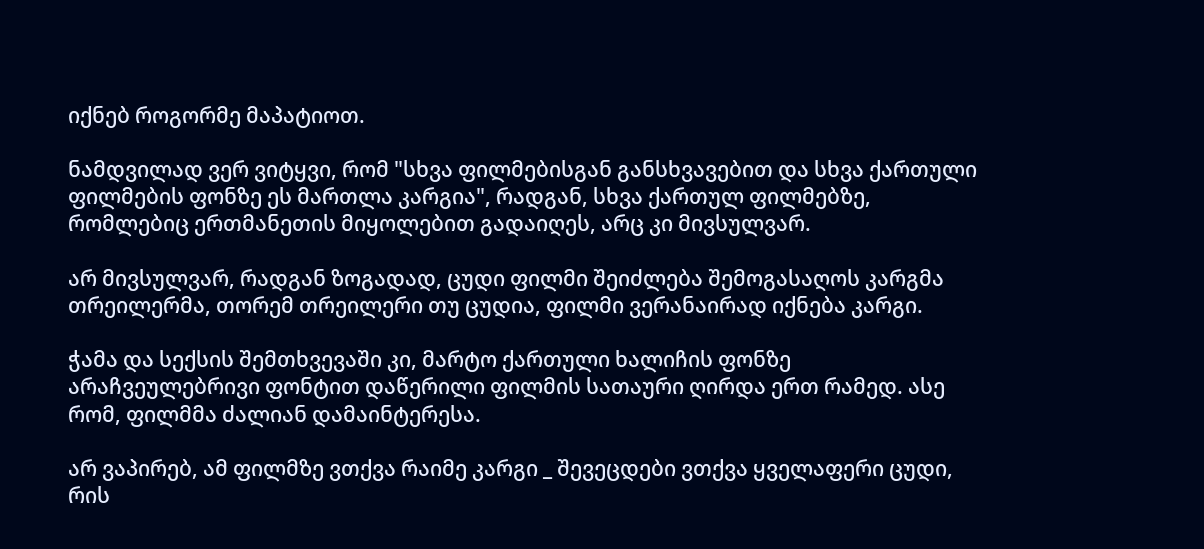იქნებ როგორმე მაპატიოთ.

ნამდვილად ვერ ვიტყვი, რომ "სხვა ფილმებისგან განსხვავებით და სხვა ქართული ფილმების ფონზე ეს მართლა კარგია", რადგან, სხვა ქართულ ფილმებზე, რომლებიც ერთმანეთის მიყოლებით გადაიღეს, არც კი მივსულვარ.

არ მივსულვარ, რადგან ზოგადად, ცუდი ფილმი შეიძლება შემოგასაღოს კარგმა თრეილერმა, თორემ თრეილერი თუ ცუდია, ფილმი ვერანაირად იქნება კარგი.

ჭამა და სექსის შემთხვევაში კი, მარტო ქართული ხალიჩის ფონზე არაჩვეულებრივი ფონტით დაწერილი ფილმის სათაური ღირდა ერთ რამედ. ასე რომ, ფილმმა ძალიან დამაინტერესა.

არ ვაპირებ, ამ ფილმზე ვთქვა რაიმე კარგი _ შევეცდები ვთქვა ყველაფერი ცუდი, რის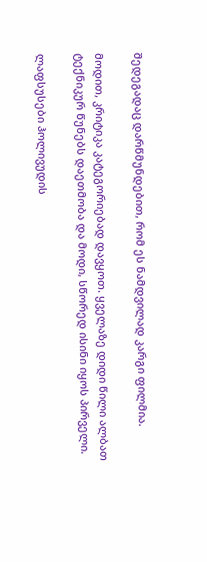შედეგადაც დარწმუნდებით, რომ ეს ნამდვილად კარგი ფილმია.

მოდით, კრიტიკა კატეგორიებად დავყოთ. ყველაზე დიდი წილი ალბათ ტექნიკურ წუნებს დაეთმობა და მოდი, სწორედ ისინი იყოს პირველი.

ლაფსუსები ჰოლივუდის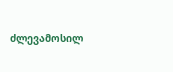ძლევამოსილ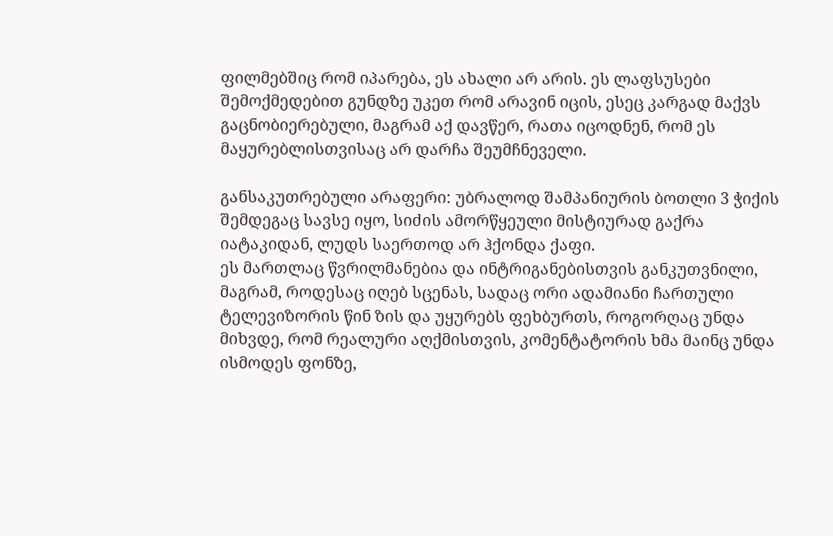ფილმებშიც რომ იპარება, ეს ახალი არ არის. ეს ლაფსუსები შემოქმედებით გუნდზე უკეთ რომ არავინ იცის, ესეც კარგად მაქვს გაცნობიერებული, მაგრამ აქ დავწერ, რათა იცოდნენ, რომ ეს მაყურებლისთვისაც არ დარჩა შეუმჩნეველი.

განსაკუთრებული არაფერი: უბრალოდ შამპანიურის ბოთლი 3 ჭიქის შემდეგაც სავსე იყო, სიძის ამორწყეული მისტიურად გაქრა იატაკიდან, ლუდს საერთოდ არ ჰქონდა ქაფი.
ეს მართლაც წვრილმანებია და ინტრიგანებისთვის განკუთვნილი, მაგრამ, როდესაც იღებ სცენას, სადაც ორი ადამიანი ჩართული ტელევიზორის წინ ზის და უყურებს ფეხბურთს, როგორღაც უნდა მიხვდე, რომ რეალური აღქმისთვის, კომენტატორის ხმა მაინც უნდა ისმოდეს ფონზე,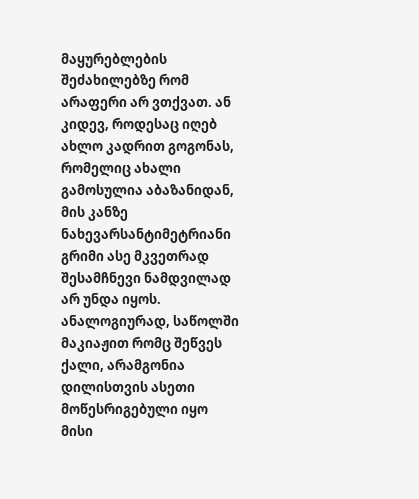მაყურებლების შეძახილებზე რომ არაფერი არ ვთქვათ. ან კიდევ, როდესაც იღებ ახლო კადრით გოგონას, რომელიც ახალი გამოსულია აბაზანიდან, მის კანზე ნახევარსანტიმეტრიანი გრიმი ასე მკვეთრად შესამჩნევი ნამდვილად არ უნდა იყოს. ანალოგიურად, საწოლში მაკიაჟით რომც შეწვეს ქალი, არამგონია დილისთვის ასეთი მოწესრიგებული იყო მისი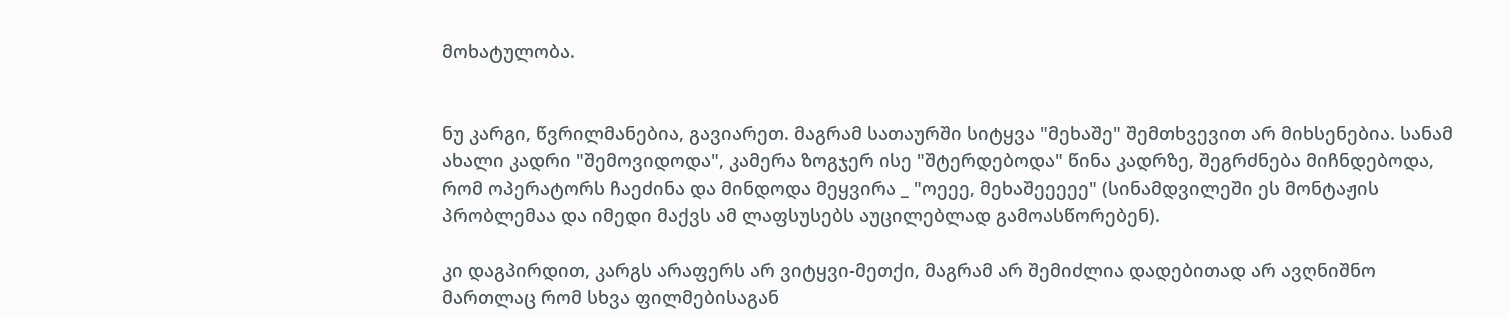მოხატულობა.


ნუ კარგი, წვრილმანებია, გავიარეთ. მაგრამ სათაურში სიტყვა "მეხაშე" შემთხვევით არ მიხსენებია. სანამ ახალი კადრი "შემოვიდოდა", კამერა ზოგჯერ ისე "შტერდებოდა" წინა კადრზე, შეგრძნება მიჩნდებოდა, რომ ოპერატორს ჩაეძინა და მინდოდა მეყვირა _ "ოეეე, მეხაშეეეეე" (სინამდვილეში ეს მონტაჟის პრობლემაა და იმედი მაქვს ამ ლაფსუსებს აუცილებლად გამოასწორებენ).

კი დაგპირდით, კარგს არაფერს არ ვიტყვი-მეთქი, მაგრამ არ შემიძლია დადებითად არ ავღნიშნო მართლაც რომ სხვა ფილმებისაგან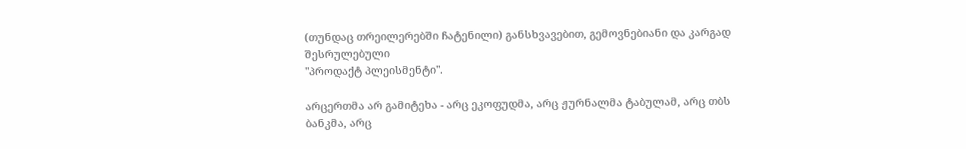(თუნდაც თრეილერებში ჩატენილი) განსხვავებით, გემოვნებიანი და კარგად შესრულებული
"პროდაქტ პლეისმენტი".

არცერთმა არ გამიტეხა - არც ეკოფუდმა, არც ჟურნალმა ტაბულამ, არც თბს ბანკმა, არც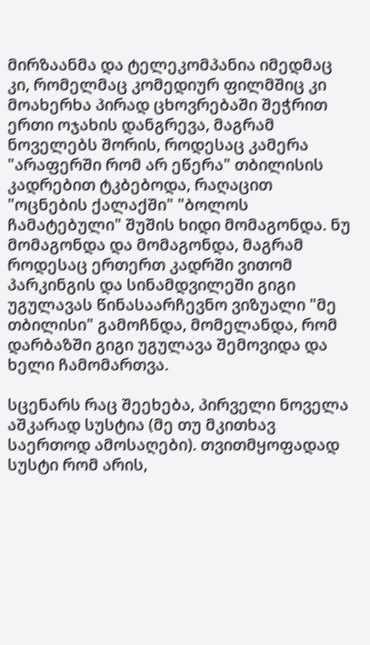მირზაანმა და ტელეკომპანია იმედმაც კი, რომელმაც კომედიურ ფილმშიც კი მოახერხა პირად ცხოვრებაში შეჭრით ერთი ოჯახის დანგრევა, მაგრამ ნოველებს შორის, როდესაც კამერა "არაფერში რომ არ ეწერა" თბილისის კადრებით ტკბებოდა, რაღაცით "ოცნების ქალაქში" "ბოლოს ჩამატებული" შუშის ხიდი მომაგონდა. ნუ მომაგონდა და მომაგონდა, მაგრამ როდესაც ერთერთ კადრში ვითომ პარკინგის და სინამდვილეში გიგი უგულავას წინასაარჩევნო ვიზუალი "მე თბილისი" გამოჩნდა, მომელანდა, რომ დარბაზში გიგი უგულავა შემოვიდა და ხელი ჩამომართვა.

სცენარს რაც შეეხება, პირველი ნოველა აშკარად სუსტია (მე თუ მკითხავ საერთოდ ამოსაღები). თვითმყოფადად სუსტი რომ არის,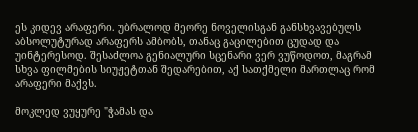ეს კიდევ არაფერი. უბრალოდ მეორე ნოველისგან განსხვავებულს აბსოლუტურად არაფერს ამბობს, თანაც გაცილებით ცუდად და უინტერესოდ. შესაძლოა გენიალური სცენარი ვერ ვუწოდოთ, მაგრამ სხვა ფილმების სიუჟეტთან შედარებით, აქ სათქმელი მართლაც რომ არაფერი მაქვს.

მოკლედ ვუყურე "ჭამას და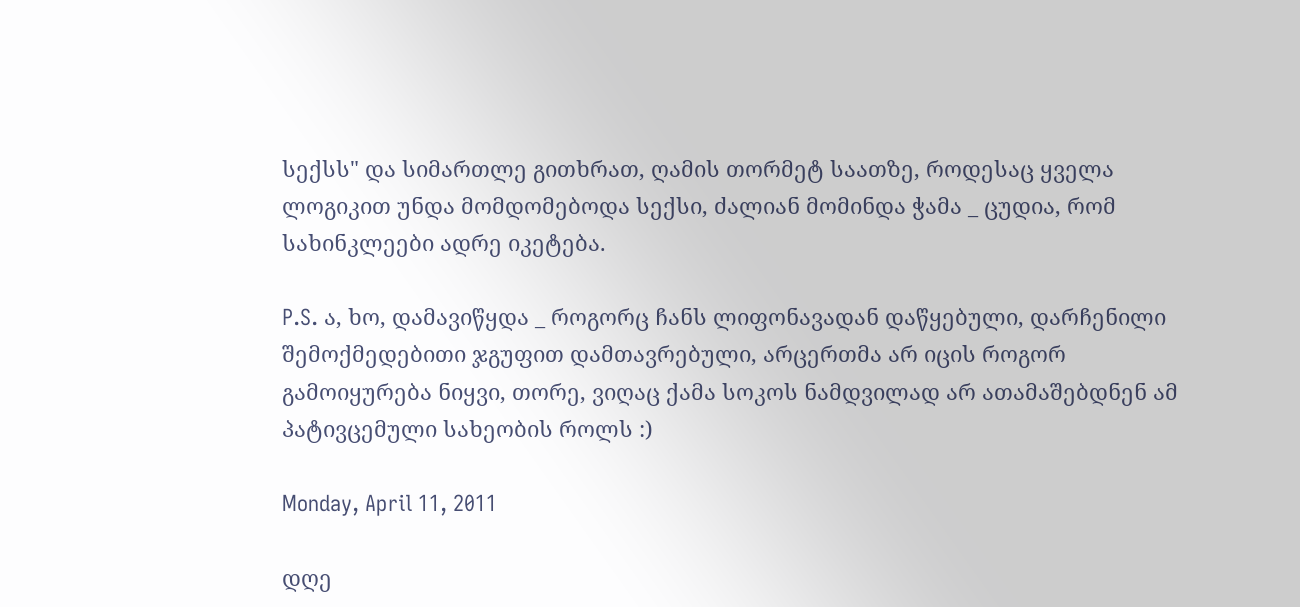სექსს" და სიმართლე გითხრათ, ღამის თორმეტ საათზე, როდესაც ყველა ლოგიკით უნდა მომდომებოდა სექსი, ძალიან მომინდა ჭამა _ ცუდია, რომ სახინკლეები ადრე იკეტება.

P.S. ა, ხო, დამავიწყდა _ როგორც ჩანს ლიფონავადან დაწყებული, დარჩენილი შემოქმედებითი ჯგუფით დამთავრებული, არცერთმა არ იცის როგორ გამოიყურება ნიყვი, თორე, ვიღაც ქამა სოკოს ნამდვილად არ ათამაშებდნენ ამ პატივცემული სახეობის როლს :)

Monday, April 11, 2011

დღე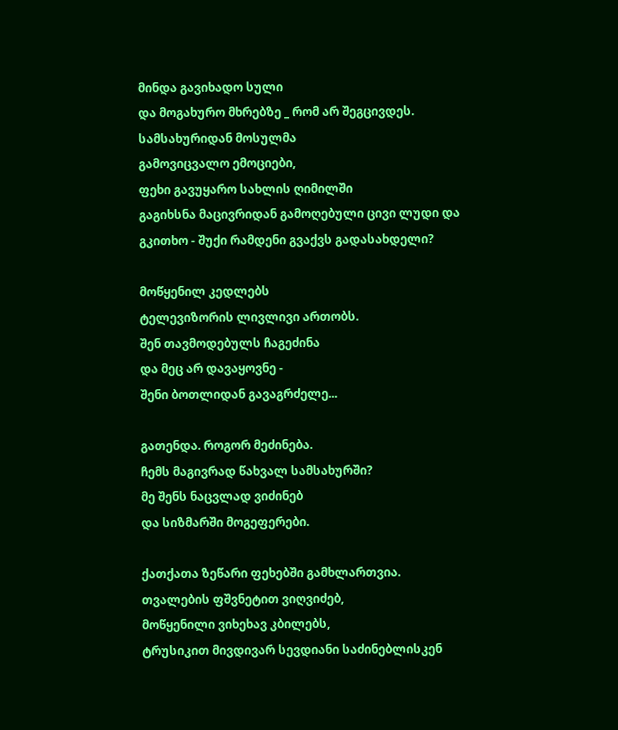მინდა გავიხადო სული
და მოგახურო მხრებზე _ რომ არ შეგცივდეს.
სამსახურიდან მოსულმა
გამოვიცვალო ემოციები,
ფეხი გავუყარო სახლის ღიმილში
გაგიხსნა მაცივრიდან გამოღებული ცივი ლუდი და
გკითხო - შუქი რამდენი გვაქვს გადასახდელი?

მოწყენილ კედლებს
ტელევიზორის ლივლივი ართობს.
შენ თავმოდებულს ჩაგეძინა
და მეც არ დავაყოვნე -
შენი ბოთლიდან გავაგრძელე...

გათენდა. როგორ მეძინება.
ჩემს მაგივრად წახვალ სამსახურში?
მე შენს ნაცვლად ვიძინებ
და სიზმარში მოგეფერები.

ქათქათა ზეწარი ფეხებში გამხლართვია.
თვალების ფშვნეტით ვიღვიძებ,
მოწყენილი ვიხეხავ კბილებს,
ტრუსიკით მივდივარ სევდიანი საძინებლისკენ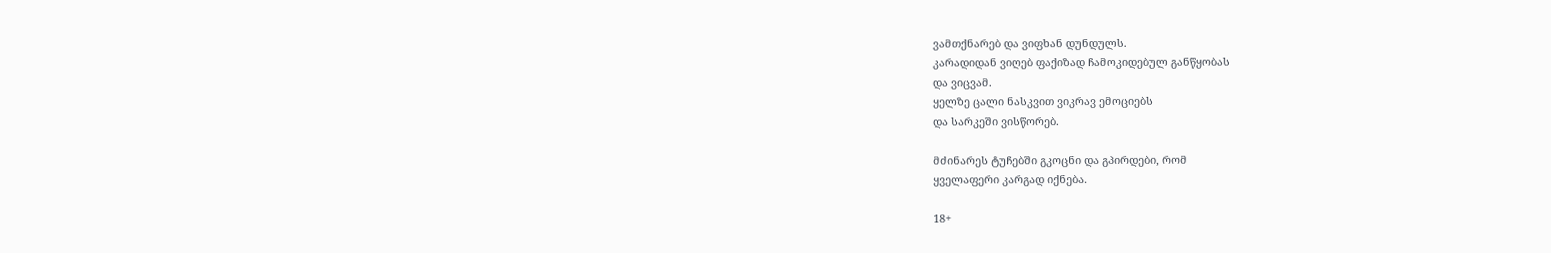ვამთქნარებ და ვიფხან დუნდულს.
კარადიდან ვიღებ ფაქიზად ჩამოკიდებულ განწყობას
და ვიცვამ.
ყელზე ცალი ნასკვით ვიკრავ ემოციებს
და სარკეში ვისწორებ.

მძინარეს ტუჩებში გკოცნი და გპირდები, რომ
ყველაფერი კარგად იქნება.

18+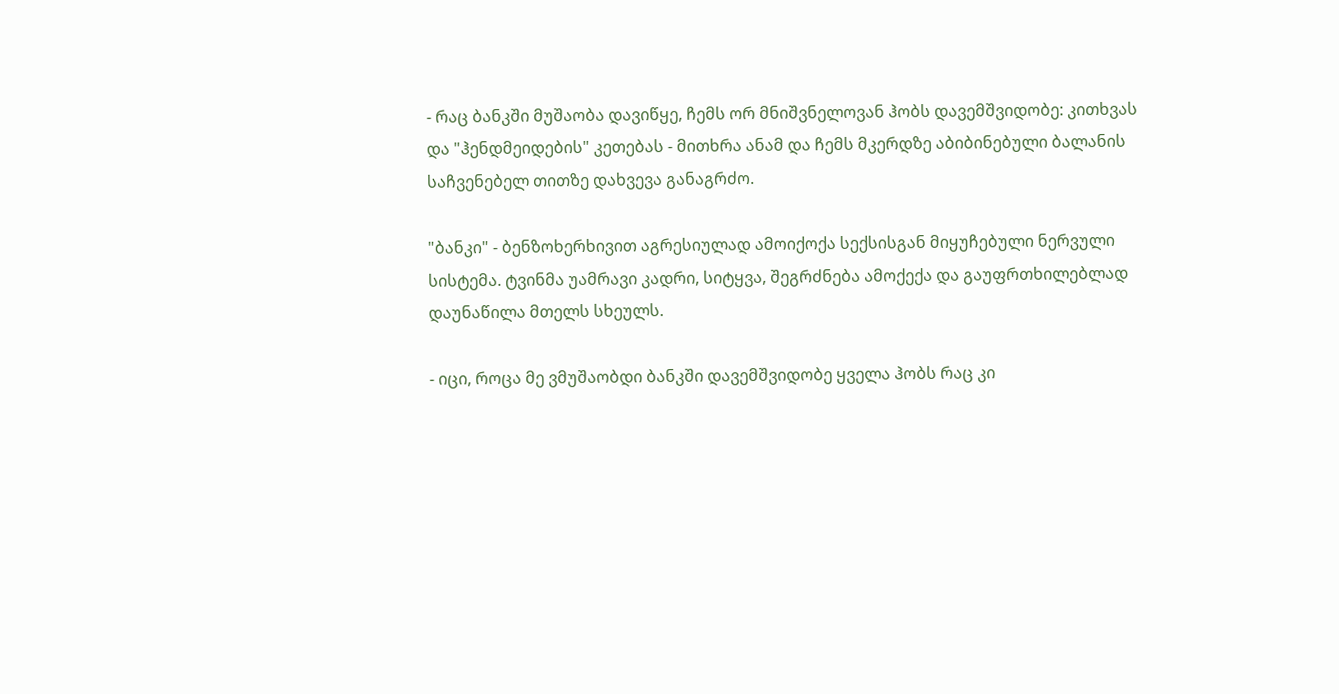- რაც ბანკში მუშაობა დავიწყე, ჩემს ორ მნიშვნელოვან ჰობს დავემშვიდობე: კითხვას და "ჰენდმეიდების" კეთებას - მითხრა ანამ და ჩემს მკერდზე აბიბინებული ბალანის საჩვენებელ თითზე დახვევა განაგრძო.

"ბანკი" - ბენზოხერხივით აგრესიულად ამოიქოქა სექსისგან მიყუჩებული ნერვული სისტემა. ტვინმა უამრავი კადრი, სიტყვა, შეგრძნება ამოქექა და გაუფრთხილებლად დაუნაწილა მთელს სხეულს.

- იცი, როცა მე ვმუშაობდი ბანკში დავემშვიდობე ყველა ჰობს რაც კი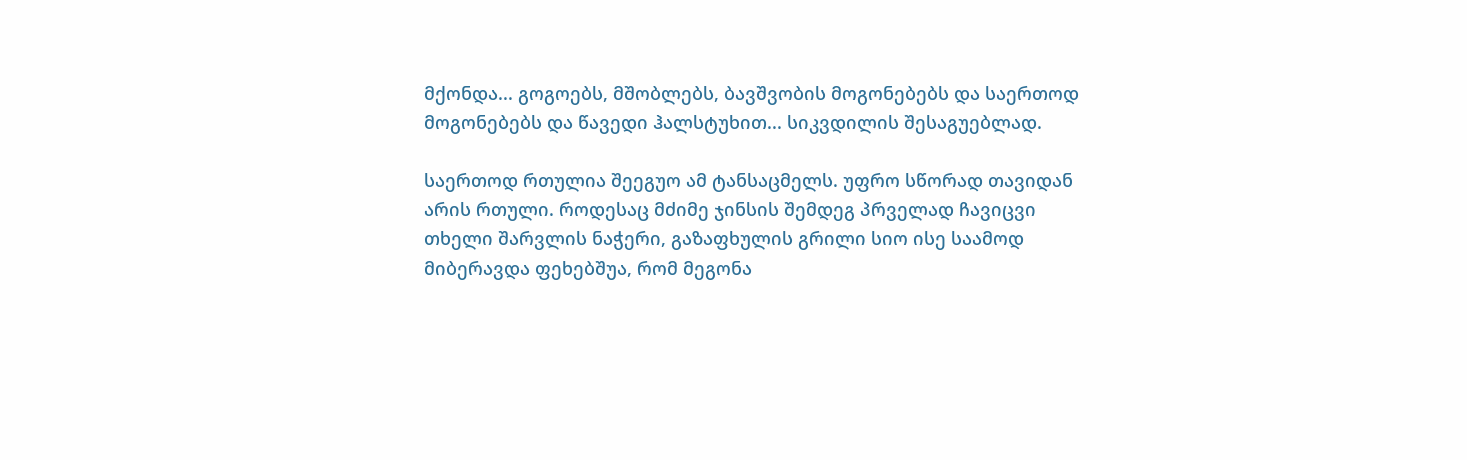მქონდა... გოგოებს, მშობლებს, ბავშვობის მოგონებებს და საერთოდ მოგონებებს და წავედი ჰალსტუხით... სიკვდილის შესაგუებლად.

საერთოდ რთულია შეეგუო ამ ტანსაცმელს. უფრო სწორად თავიდან არის რთული. როდესაც მძიმე ჯინსის შემდეგ პრველად ჩავიცვი თხელი შარვლის ნაჭერი, გაზაფხულის გრილი სიო ისე საამოდ მიბერავდა ფეხებშუა, რომ მეგონა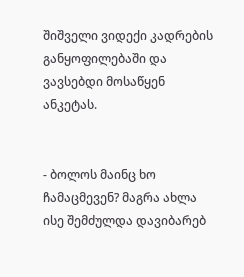შიშველი ვიდექი კადრების განყოფილებაში და ვავსებდი მოსაწყენ ანკეტას.


- ბოლოს მაინც ხო ჩამაცმევენ? მაგრა ახლა ისე შემძულდა დავიბარებ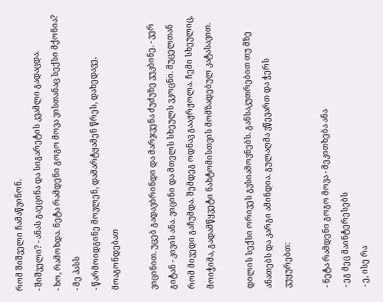რომ შიშველი ჩამაწვინონ.
- შიშველი? - ანას გაეცინა და სიგარეტის კვამლი გადაცდა.
- ხო, რამოხდა. ნეტა რამდენი გოგო მოვა ვისთანაც სექსი მქონია?
- მე პასს
- წარმოიდგინე მოვლენ, დამარტყამენ წრეს, დახედავე, მოაგონდებათ

ვიცინით. უცებ გადავბრინდი და მარჯვენა ძუძუზე ვუკბინე. - ვერ გიტან - კივის ანა. ვიცინი და მთელს სხეულს ვკოცნი. მუცელთან რომ მივედი გაჩუმდა. შემდეგ ოდნავ გააჟრჟოლა. ჩემი სხეულიც, მოიჭიმა, გადამწყვეტი ნახტომისთვის მომზადებულ კატასავით.

დილის სექსი ორივეს გვსიამოვნებს. განსაკუთრებით თუ მზე ანათებს და კარგი ამინდია. გულაღმა ვწევართ და ჭერს ვუყურებთ:

- ნეტა რამდენი გოგო მოვა - მეკითხება ანა
- ეგ მეც მაინტერესებს
- ე, ისე რა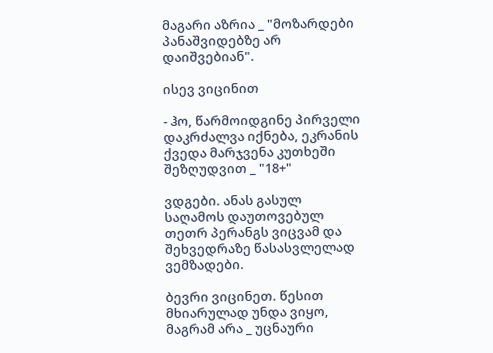მაგარი აზრია _ "მოზარდები პანაშვიდებზე არ დაიშვებიან".

ისევ ვიცინით

- ჰო, წარმოიდგინე პირველი დაკრძალვა იქნება, ეკრანის ქვედა მარჯვენა კუთხეში შეზღუდვით _ "18+"

ვდგები. ანას გასულ საღამოს დაუთოვებულ თეთრ პერანგს ვიცვამ და შეხვედრაზე წასასვლელად ვემზადები.

ბევრი ვიცინეთ. წესით მხიარულად უნდა ვიყო, მაგრამ არა _ უცნაური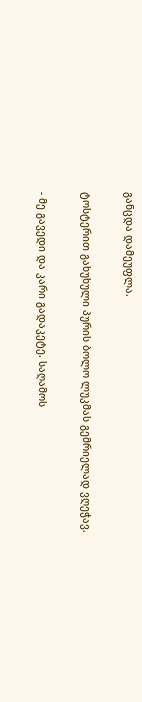განცდა დამეუფლა.

ტოსტერით გახუხული პურის ბოლო ლუკმას გემრიელად ვღეჭავ.

- მე გავედი და კარი გადაკეტე. საღამოს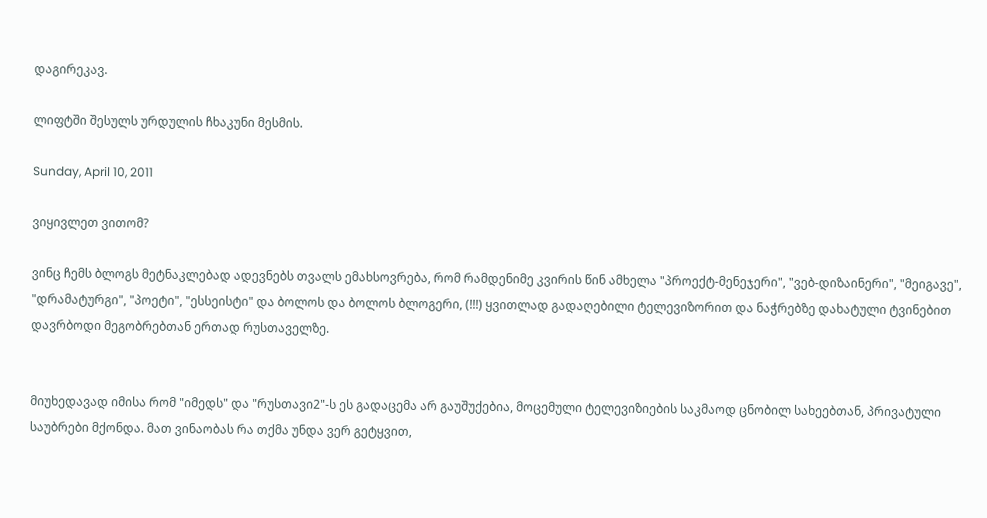დაგირეკავ.

ლიფტში შესულს ურდულის ჩხაკუნი მესმის.

Sunday, April 10, 2011

ვიყივლეთ ვითომ?

ვინც ჩემს ბლოგს მეტნაკლებად ადევნებს თვალს ემახსოვრება, რომ რამდენიმე კვირის წინ ამხელა "პროექტ-მენეჯერი", "ვებ-დიზაინერი", "მეიგავე", "დრამატურგი", "პოეტი", "ესსეისტი" და ბოლოს და ბოლოს ბლოგერი, (!!!) ყვითლად გადაღებილი ტელევიზორით და ნაჭრებზე დახატული ტვინებით დავრბოდი მეგობრებთან ერთად რუსთაველზე.


მიუხედავად იმისა რომ "იმედს" და "რუსთავი2"-ს ეს გადაცემა არ გაუშუქებია, მოცემული ტელევიზიების საკმაოდ ცნობილ სახეებთან, პრივატული საუბრები მქონდა. მათ ვინაობას რა თქმა უნდა ვერ გეტყვით,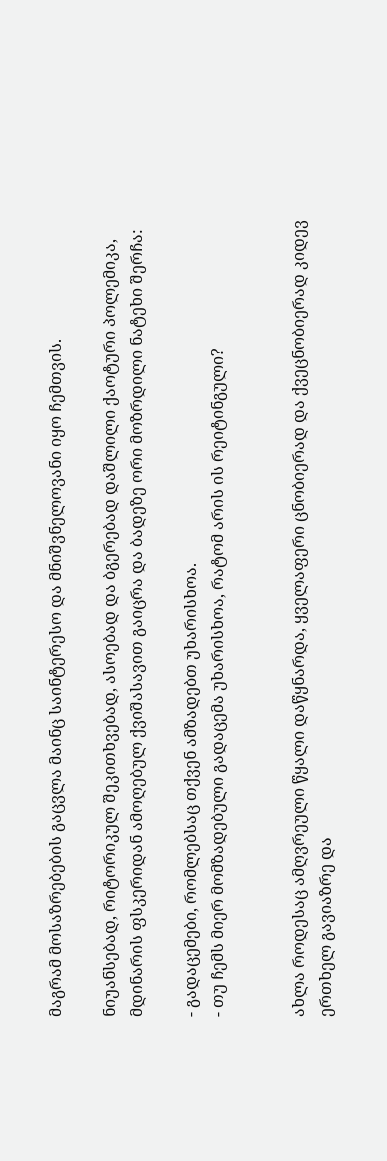მაგრამ მოსაზრებების გაცვლა მაინც საინტერესო და მნიშვნელოვანი იყო ჩემთვის.

ნიუანსებად, რიტორიკულ შეკითხვებად, ასოებად და ბგერებად დაშლილი ქაოტური პოლემიკა, მდინარის ფსკერიდან ამოღებულ ქვიშასავით გაიცრა და ბადეზე ორი მოზრდილი ნატეხი შერჩა:

- გადაცემები, რომლებსაც თქვენ ამზადებთ უხარისხოა.
- თუ ჩემს მიერ მომზადებული გადაცემა უხარისხოა, რატომ არის ის რეიტინგული?


ახლა როდესაც ამღვრეული წყალი დაწყნარდა, ყველაფერი ცნობიერად და ქვეცნობიერად კიდევ ერთხელ გავიაზრე და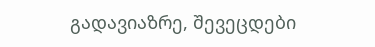გადავიაზრე, შევეცდები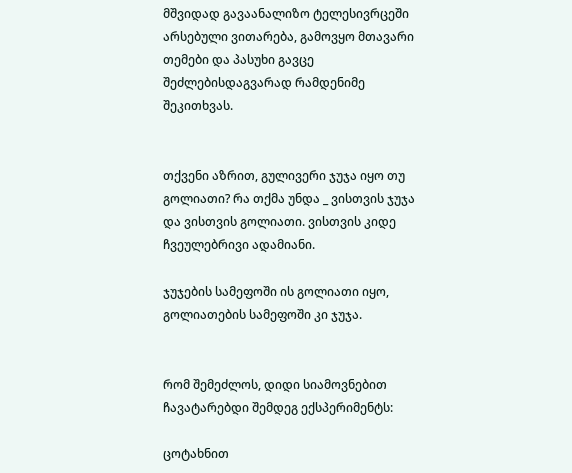მშვიდად გავაანალიზო ტელესივრცეში არსებული ვითარება, გამოვყო მთავარი თემები და პასუხი გავცე შეძლებისდაგვარად რამდენიმე შეკითხვას.


თქვენი აზრით, გულივერი ჯუჯა იყო თუ გოლიათი? რა თქმა უნდა _ ვისთვის ჯუჯა და ვისთვის გოლიათი. ვისთვის კიდე ჩვეულებრივი ადამიანი.

ჯუჯების სამეფოში ის გოლიათი იყო, გოლიათების სამეფოში კი ჯუჯა.


რომ შემეძლოს, დიდი სიამოვნებით ჩავატარებდი შემდეგ ექსპერიმენტს:

ცოტახნით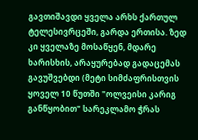გავთიშავდი ყველა არხს ქართულ ტელესივრცეში, გარდა ერთისა. ზედ კი ყველაზე მოსაწყენ, მდარე ხარისხის, არაყურებად გადაცემას გავუშვებდი (მეტი სიმძაფრისთვის ყოველ 10 წუთში "ოლვეისი კარიგ განწყობით" სარეკლამო ჭრას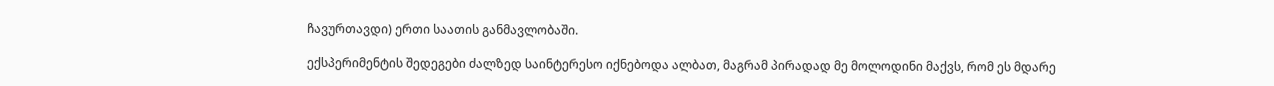ჩავურთავდი) ერთი საათის განმავლობაში.

ექსპერიმენტის შედეგები ძალზედ საინტერესო იქნებოდა ალბათ, მაგრამ პირადად მე მოლოდინი მაქვს, რომ ეს მდარე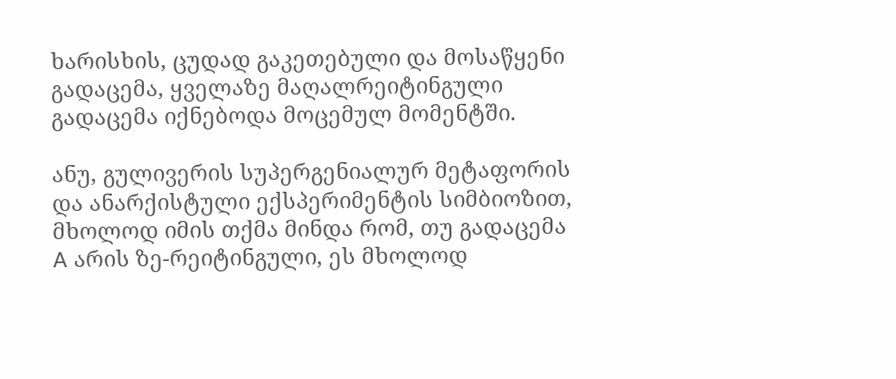ხარისხის, ცუდად გაკეთებული და მოსაწყენი გადაცემა, ყველაზე მაღალრეიტინგული გადაცემა იქნებოდა მოცემულ მომენტში.

ანუ, გულივერის სუპერგენიალურ მეტაფორის და ანარქისტული ექსპერიმენტის სიმბიოზით, მხოლოდ იმის თქმა მინდა რომ, თუ გადაცემა A არის ზე-რეიტინგული, ეს მხოლოდ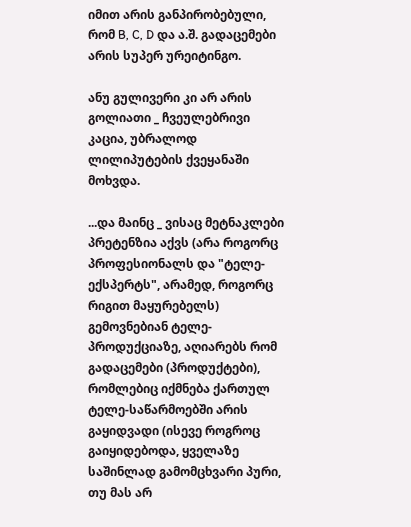იმით არის განპირობებული, რომ B, C, D და ა.შ. გადაცემები არის სუპერ ურეიტინგო.

ანუ გულივერი კი არ არის გოლიათი _ ჩვეულებრივი კაცია, უბრალოდ ლილიპუტების ქვეყანაში მოხვდა.

...და მაინც _ ვისაც მეტნაკლები პრეტენზია აქვს (არა როგორც პროფესიონალს და "ტელე-ექსპერტს", არამედ, როგორც რიგით მაყურებელს) გემოვნებიან ტელე-პროდუქციაზე, აღიარებს რომ გადაცემები (პროდუქტები), რომლებიც იქმნება ქართულ ტელე-საწარმოებში არის გაყიდვადი (ისევე როგროც გაიყიდებოდა, ყველაზე საშინლად გამომცხვარი პური, თუ მას არ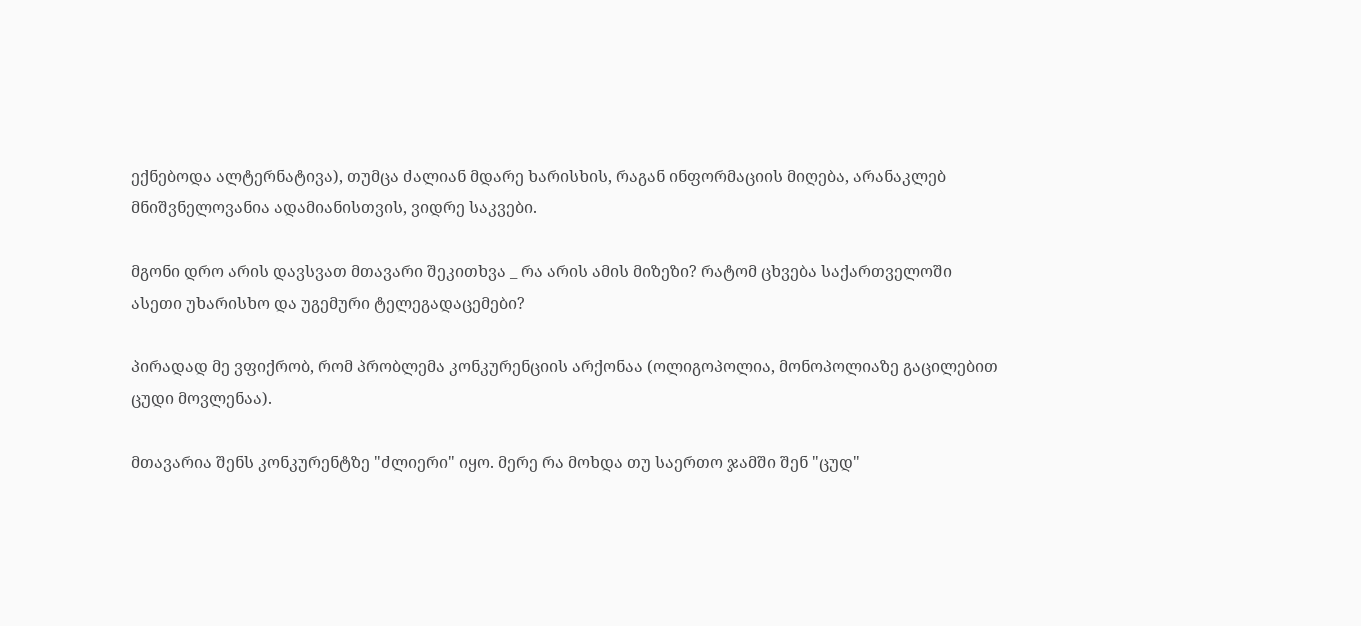ექნებოდა ალტერნატივა), თუმცა ძალიან მდარე ხარისხის, რაგან ინფორმაციის მიღება, არანაკლებ მნიშვნელოვანია ადამიანისთვის, ვიდრე საკვები.

მგონი დრო არის დავსვათ მთავარი შეკითხვა _ რა არის ამის მიზეზი? რატომ ცხვება საქართველოში ასეთი უხარისხო და უგემური ტელეგადაცემები?

პირადად მე ვფიქრობ, რომ პრობლემა კონკურენციის არქონაა (ოლიგოპოლია, მონოპოლიაზე გაცილებით ცუდი მოვლენაა).

მთავარია შენს კონკურენტზე "ძლიერი" იყო. მერე რა მოხდა თუ საერთო ჯამში შენ "ცუდ"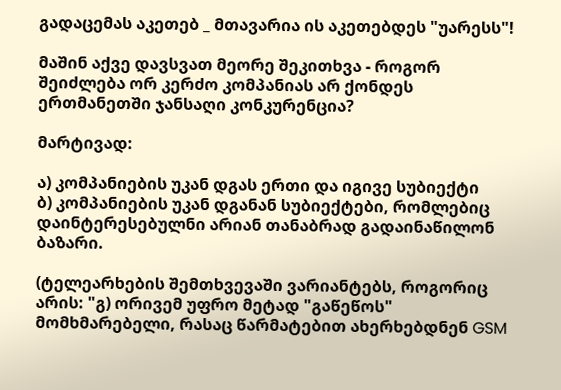გადაცემას აკეთებ _ მთავარია ის აკეთებდეს "უარესს"!

მაშინ აქვე დავსვათ მეორე შეკითხვა - როგორ შეიძლება ორ კერძო კომპანიას არ ქონდეს ერთმანეთში ჯანსაღი კონკურენცია?

მარტივად:

ა) კომპანიების უკან დგას ერთი და იგივე სუბიექტი
ბ) კომპანიების უკან დგანან სუბიექტები, რომლებიც დაინტერესებულნი არიან თანაბრად გადაინაწილონ ბაზარი.

(ტელეარხების შემთხვევაში ვარიანტებს, როგორიც არის: "გ) ორივემ უფრო მეტად "გაწეწოს" მომხმარებელი, რასაც წარმატებით ახერხებდნენ GSM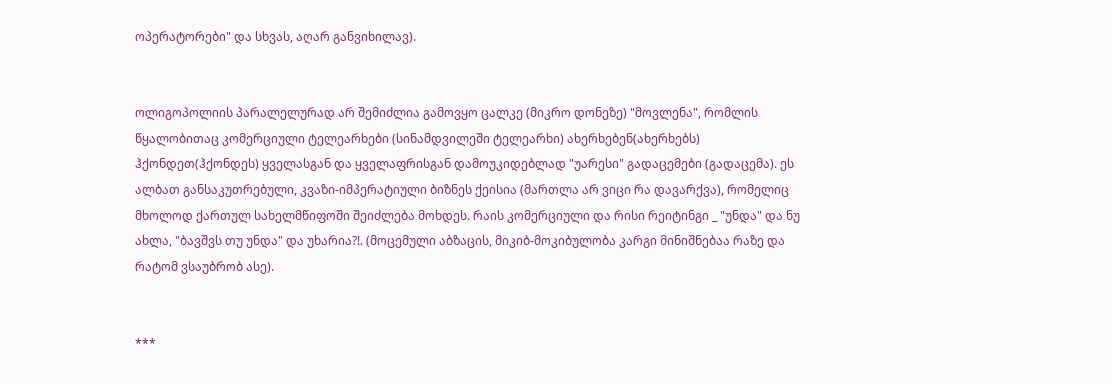ოპერატორები" და სხვას, აღარ განვიხილავ).


ოლიგოპოლიის პარალელურად არ შემიძლია გამოვყო ცალკე (მიკრო დონეზე) "მოვლენა", რომლის წყალობითაც კომერციული ტელეარხები (სინამდვილეში ტელეარხი) ახერხებენ(ახერხებს) ჰქონდეთ(ჰქონდეს) ყველასგან და ყველაფრისგან დამოუკიდებლად "უარესი" გადაცემები (გადაცემა). ეს ალბათ განსაკუთრებული, კვაზი-იმპერატიული ბიზნეს ქეისია (მართლა არ ვიცი რა დავარქვა), რომელიც მხოლოდ ქართულ სახელმწიფოში შეიძლება მოხდეს. რაის კომერციული და რისი რეიტინგი _ "უნდა" და ნუ ახლა, "ბავშვს თუ უნდა" და უხარია?!. (მოცემული აბზაცის, მიკიბ-მოკიბულობა კარგი მინიშნებაა რაზე და რატომ ვსაუბრობ ასე).


***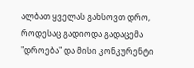ალბათ ყველას გახსოვთ დრო, როდესაც გადიოდა გადაცემა "დროება" და მისი კონკურენტი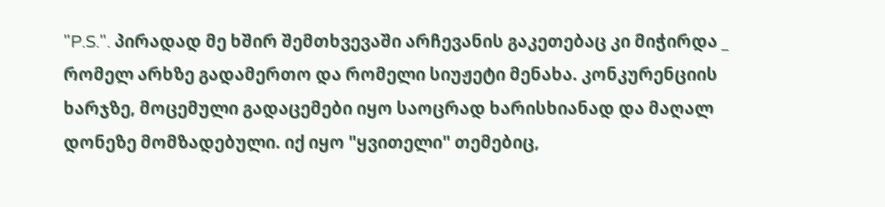"P.S.". პირადად მე ხშირ შემთხვევაში არჩევანის გაკეთებაც კი მიჭირდა _ რომელ არხზე გადამერთო და რომელი სიუჟეტი მენახა. კონკურენციის ხარჯზე, მოცემული გადაცემები იყო საოცრად ხარისხიანად და მაღალ დონეზე მომზადებული. იქ იყო "ყვითელი" თემებიც,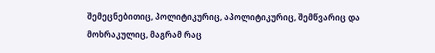შემეცნებითიც, პოლიტიკურიც, აპოლიტიკურიც, შემწვარიც და მოხრაკულიც, მაგრამ რაც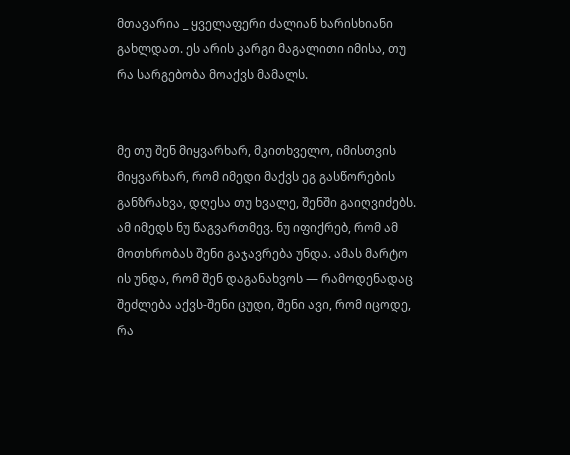მთავარია _ ყველაფერი ძალიან ხარისხიანი გახლდათ. ეს არის კარგი მაგალითი იმისა, თუ რა სარგებობა მოაქვს მამალს.


მე თუ შენ მიყვარხარ, მკითხველო, იმისთვის მიყვარხარ, რომ იმედი მაქვს ეგ გასწორების განზრახვა, დღესა თუ ხვალე, შენში გაიღვიძებს. ამ იმედს ნუ წაგვართმევ. ნუ იფიქრებ, რომ ამ მოთხრობას შენი გაჯავრება უნდა. ამას მარტო ის უნდა, რომ შენ დაგანახვოს — რამოდენადაც შეძლება აქვს-შენი ცუდი, შენი ავი, რომ იცოდე, რა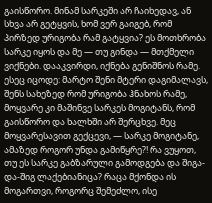გაისწორო. მინამ სარკეში არ ჩაიხედავ, ან სხვა არ გეტყვის, ხომ ვერ გაიგებ, რომ პირზედ ურიგობა რამ გატყვია? ეს მოთხრობა სარკე იყოს და მე — თუ გინდა — მთქმელი ვიქნები. დააკვირდი, იქნება გენიშნოს რამე. ესეც იცოდე: მარტო შენი მტერი დაგიმალავს, შენს სახეზედ რომ ურიგობა ჰნახოს რამე, მოყვარე კი მაშინვე სარკეს მოგიტანს, რომ გაისწორო და ხალხში არ შერცხვე. მეც მოყვარესავით გექცევი, — სარკე მოგიტანე, ამაზედ როგორ უნდა გამიწყრე?! რა ვუყოთ, თუ ეს სარკე გაბზარული გამოდგება და შიგა-და-შიგ ლაქებიანიცა? რაცა მქონდა ის მოგართვი, როგორც შემეძლო, ისე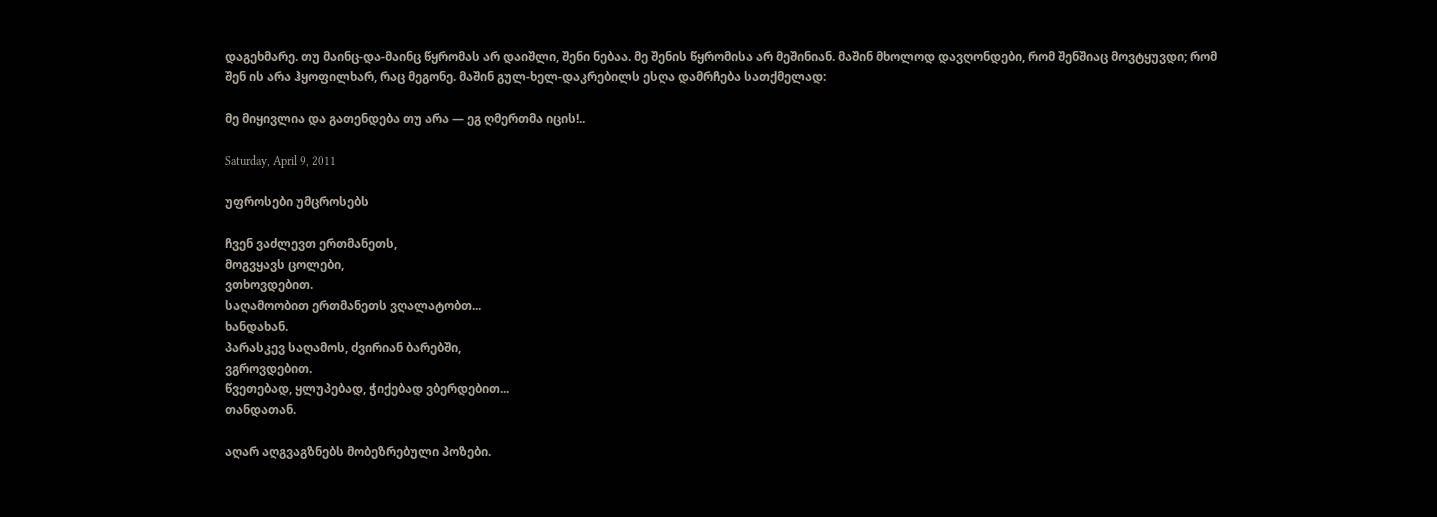დაგეხმარე. თუ მაინც-და-მაინც წყრომას არ დაიშლი, შენი ნებაა. მე შენის წყრომისა არ მეშინიან. მაშინ მხოლოდ დავღონდები, რომ შენშიაც მოვტყუვდი; რომ შენ ის არა ჰყოფილხარ, რაც მეგონე. მაშინ გულ-ხელ-დაკრებილს ესღა დამრჩება სათქმელად:

მე მიყივლია და გათენდება თუ არა — ეგ ღმერთმა იცის!..

Saturday, April 9, 2011

უფროსები უმცროსებს

ჩვენ ვაძლევთ ერთმანეთს,
მოგვყავს ცოლები,
ვთხოვდებით.
საღამოობით ერთმანეთს ვღალატობთ...
ხანდახან.
პარასკევ საღამოს, ძვირიან ბარებში,
ვგროვდებით.
წვეთებად, ყლუპებად, ჭიქებად ვბერდებით...
თანდათან.

აღარ აღგვაგზნებს მობეზრებული პოზები.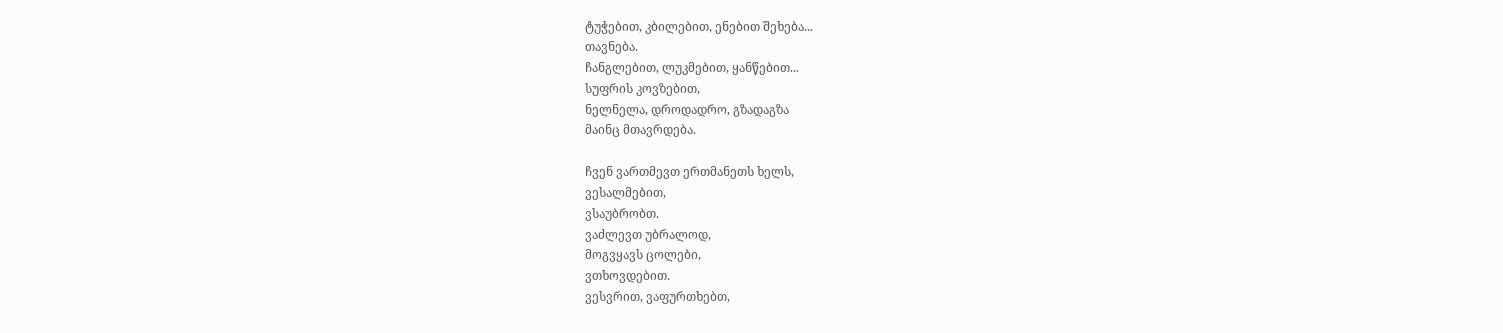ტუჭებით, კბილებით, ენებით შეხება...
თავნება.
ჩანგლებით, ლუკმებით, ყანწებით...
სუფრის კოვზებით,
ნელნელა, დროდადრო, გზადაგზა
მაინც მთავრდება.

ჩვენ ვართმევთ ერთმანეთს ხელს,
ვესალმებით,
ვსაუბრობთ.
ვაძლევთ უბრალოდ,
მოგვყავს ცოლები,
ვთხოვდებით.
ვესვრით, ვაფურთხებთ,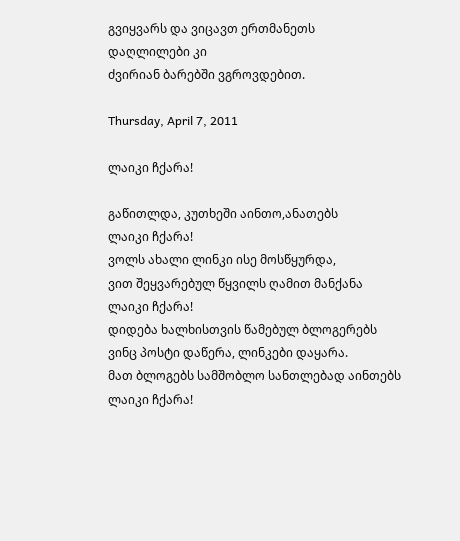გვიყვარს და ვიცავთ ერთმანეთს
დაღლილები კი
ძვირიან ბარებში ვგროვდებით.

Thursday, April 7, 2011

ლაიკი ჩქარა!

გაწითლდა, კუთხეში აინთო,ანათებს
ლაიკი ჩქარა!
ვოლს ახალი ლინკი ისე მოსწყურდა,
ვით შეყვარებულ წყვილს ღამით მანქანა
ლაიკი ჩქარა!
დიდება ხალხისთვის წამებულ ბლოგერებს
ვინც პოსტი დაწერა, ლინკები დაყარა.
მათ ბლოგებს სამშობლო სანთლებად აინთებს
ლაიკი ჩქარა!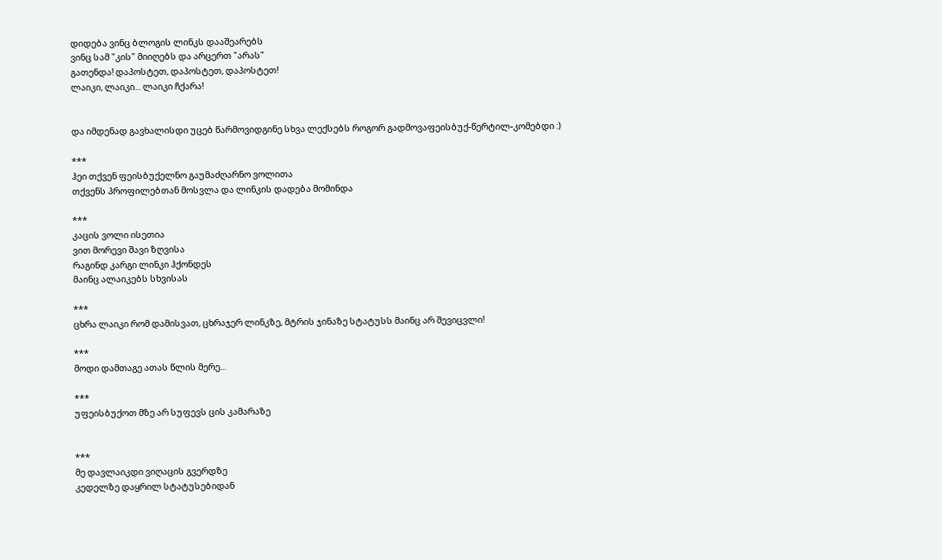დიდება ვინც ბლოგის ლინკს დააშეარებს
ვინც სამ "კის" მიიღებს და არცერთ "არას"
გათენდა! დაპოსტეთ, დაპოსტეთ, დაპოსტეთ!
ლაიკი, ლაიკი... ლაიკი ჩქარა!


და იმდენად გავხალისდი უცებ წარმოვიდგინე სხვა ლექსებს როგორ გადმოვაფეისბუქ-წერტილ-კომებდი :)

***
ჰეი თქვენ ფეისბუქელნო გაუმაძღარნო ვოლითა
თქვენს პროფილებთან მოსვლა და ლინკის დადება მომინდა

***
კაცის ვოლი ისეთია
ვით მორევი შავი ზღვისა
რაგინდ კარგი ლინკი ჰქონდეს
მაინც ალაიკებს სხვისას

***
ცხრა ლაიკი რომ დამისვათ, ცხრაჯერ ლინკზე, მტრის ჯინაზე სტატუსს მაინც არ შევიცვლი!

***
მოდი დამთაგე ათას წლის მერე...

***
უფეისბუქოთ მზე არ სუფევს ცის კამარაზე


***
მე დავლაიკდი ვიღაცის გვერდზე
კედელზე დაყრილ სტატუსებიდან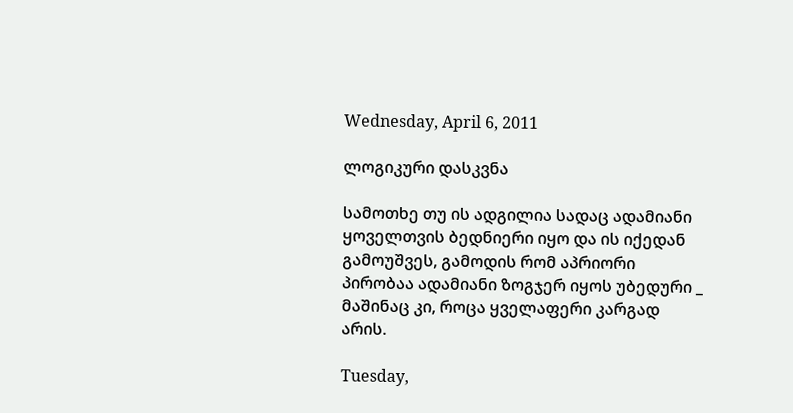Wednesday, April 6, 2011

ლოგიკური დასკვნა

სამოთხე თუ ის ადგილია სადაც ადამიანი ყოველთვის ბედნიერი იყო და ის იქედან გამოუშვეს, გამოდის რომ აპრიორი პირობაა ადამიანი ზოგჯერ იყოს უბედური _ მაშინაც კი, როცა ყველაფერი კარგად არის.

Tuesday,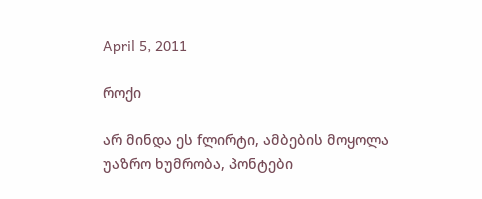April 5, 2011

როქი

არ მინდა ეს fლირტი, ამბების მოყოლა
უაზრო ხუმრობა, პონტები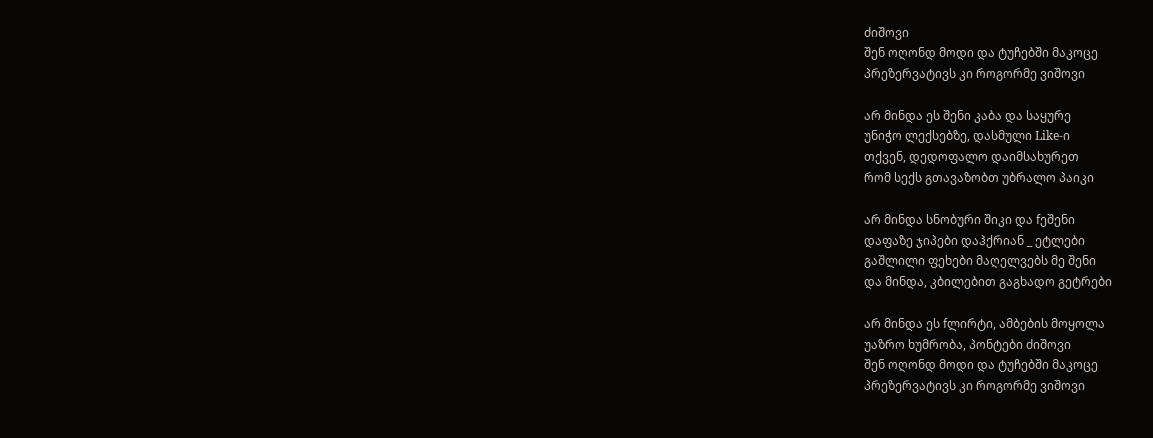ძიშოვი
შენ ოღონდ მოდი და ტუჩებში მაკოცე
პრეზერვატივს კი როგორმე ვიშოვი

არ მინდა ეს შენი კაბა და საყურე
უნიჭო ლექსებზე, დასმული Like-ი
თქვენ, დედოფალო დაიმსახურეთ
რომ სექს გთავაზობთ უბრალო პაიკი

არ მინდა სნობური შიკი და fეშენი
დაფაზე ჯიპები დაჰქრიან _ ეტლები
გაშლილი ფეხები მაღელვებს მე შენი
და მინდა, კბილებით გაგხადო გეტრები

არ მინდა ეს fლირტი, ამბების მოყოლა
უაზრო ხუმრობა, პონტები ძიშოვი
შენ ოღონდ მოდი და ტუჩებში მაკოცე
პრეზერვატივს კი როგორმე ვიშოვი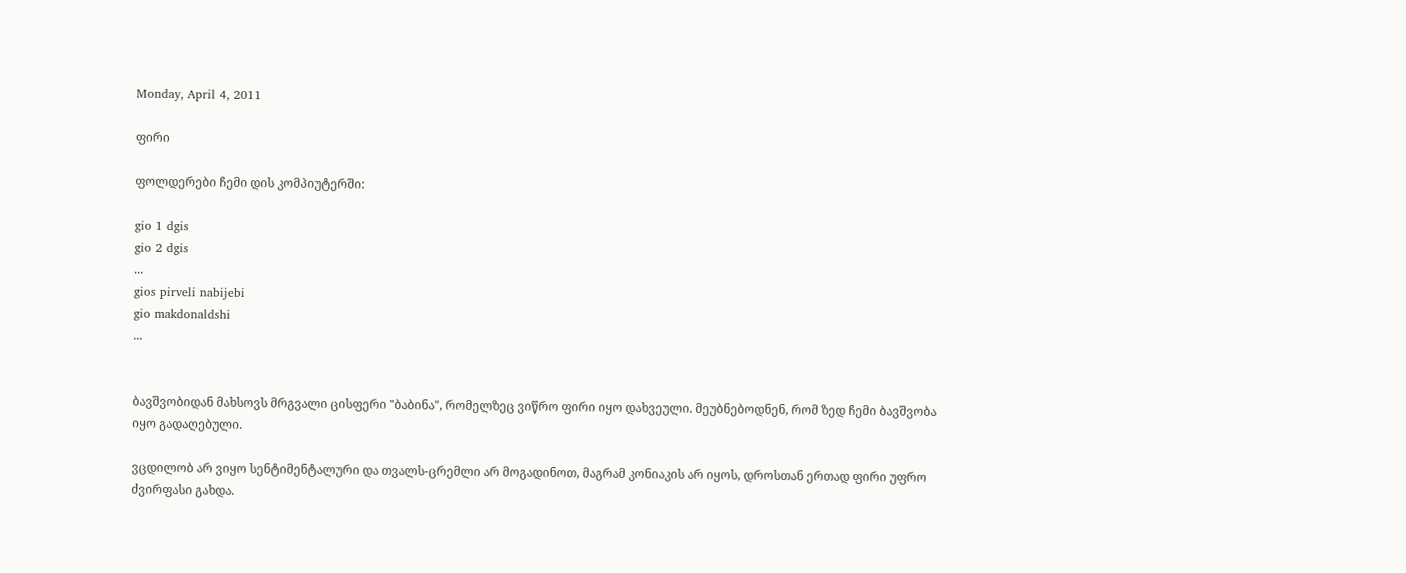Monday, April 4, 2011

ფირი

ფოლდერები ჩემი დის კომპიუტერში:

gio 1 dgis
gio 2 dgis
...
gios pirveli nabijebi
gio makdonaldshi
...


ბავშვობიდან მახსოვს მრგვალი ცისფერი "ბაბინა", რომელზეც ვიწრო ფირი იყო დახვეული. მეუბნებოდნენ, რომ ზედ ჩემი ბავშვობა იყო გადაღებული.

ვცდილობ არ ვიყო სენტიმენტალური და თვალს-ცრემლი არ მოგადინოთ, მაგრამ კონიაკის არ იყოს, დროსთან ერთად ფირი უფრო ძვირფასი გახდა.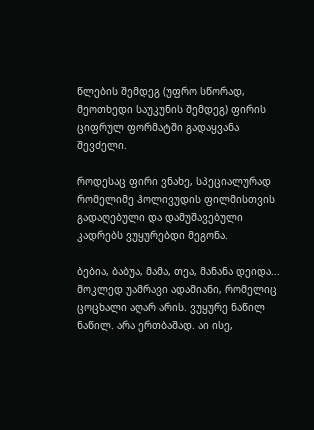წლების შემდეგ (უფრო სწორად, მეოთხედი საუკუნის შემდეგ) ფირის ციფრულ ფორმატში გადაყვანა შევძელი.

როდესაც ფირი ვნახე, სპეციალურად რომელიმე ჰოლივუდის ფილმისთვის გადაღებული და დამუშავებული კადრებს ვუყურებდი მეგონა.

ბებია, ბაბუა, მამა, თეა, მანანა დეიდა... მოკლედ უამრავი ადამიანი, რომელიც ცოცხალი აღარ არის. ვუყურე ნაწილ ნაწილ. არა ერთბაშად. აი ისე,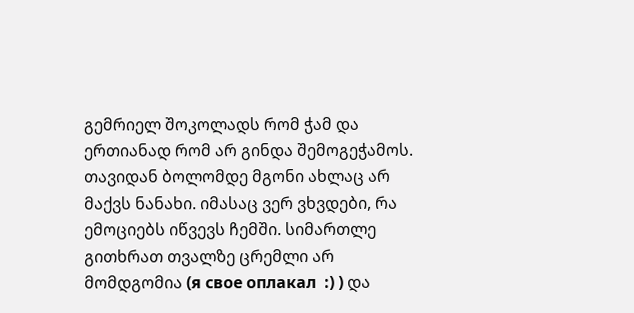გემრიელ შოკოლადს რომ ჭამ და ერთიანად რომ არ გინდა შემოგეჭამოს. თავიდან ბოლომდე მგონი ახლაც არ მაქვს ნანახი. იმასაც ვერ ვხვდები, რა ემოციებს იწვევს ჩემში. სიმართლე გითხრათ თვალზე ცრემლი არ მომდგომია (я свое оплакал  :) ) და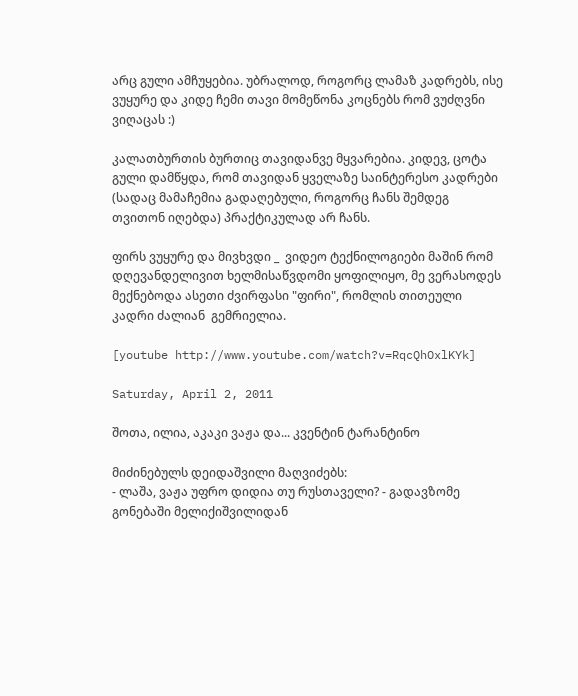არც გული ამჩუყებია. უბრალოდ, როგორც ლამაზ კადრებს, ისე ვუყურე და კიდე ჩემი თავი მომეწონა კოცნებს რომ ვუძღვნი ვიღაცას :)

კალათბურთის ბურთიც თავიდანვე მყვარებია. კიდევ, ცოტა გული დამწყდა, რომ თავიდან ყველაზე საინტერესო კადრები (სადაც მამაჩემია გადაღებული, როგორც ჩანს შემდეგ თვითონ იღებდა) პრაქტიკულად არ ჩანს.

ფირს ვუყურე და მივხვდი _  ვიდეო ტექნილოგიები მაშინ რომ დღევანდელივით ხელმისაწვდომი ყოფილიყო, მე ვერასოდეს მექნებოდა ასეთი ძვირფასი "ფირი", რომლის თითეული კადრი ძალიან  გემრიელია.

[youtube http://www.youtube.com/watch?v=RqcQhOxlKYk]

Saturday, April 2, 2011

შოთა, ილია, აკაკი ვაჟა და... კვენტინ ტარანტინო

მიძინებულს დეიდაშვილი მაღვიძებს:
- ლაშა, ვაჟა უფრო დიდია თუ რუსთაველი? - გადავზომე გონებაში მელიქიშვილიდან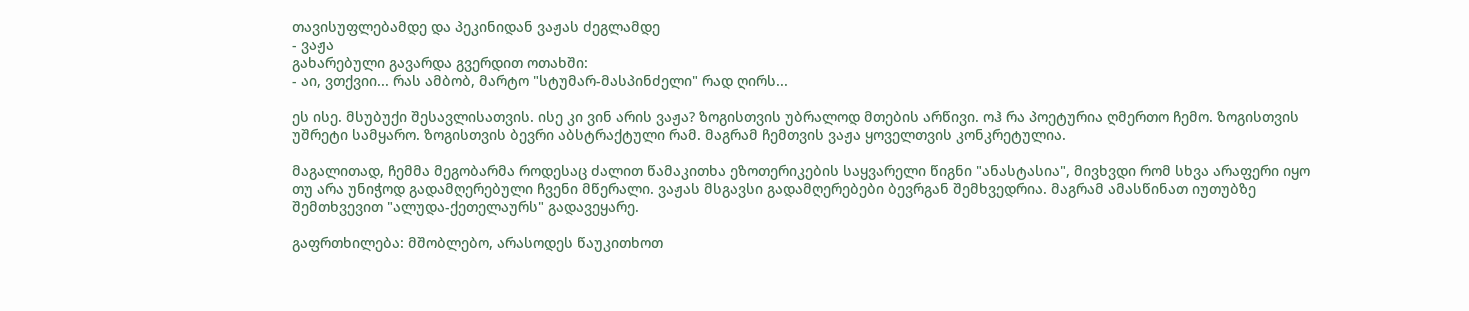თავისუფლებამდე და პეკინიდან ვაჟას ძეგლამდე
- ვაჟა
გახარებული გავარდა გვერდით ოთახში:
- აი, ვთქვიი... რას ამბობ, მარტო "სტუმარ-მასპინძელი" რად ღირს...

ეს ისე. მსუბუქი შესავლისათვის. ისე კი ვინ არის ვაჟა? ზოგისთვის უბრალოდ მთების არწივი. ოჰ რა პოეტურია ღმერთო ჩემო. ზოგისთვის უშრეტი სამყარო. ზოგისთვის ბევრი აბსტრაქტული რამ. მაგრამ ჩემთვის ვაჟა ყოველთვის კონკრეტულია.

მაგალითად, ჩემმა მეგობარმა როდესაც ძალით წამაკითხა ეზოთერიკების საყვარელი წიგნი "ანასტასია", მივხვდი რომ სხვა არაფერი იყო თუ არა უნიჭოდ გადამღერებული ჩვენი მწერალი. ვაჟას მსგავსი გადამღერებები ბევრგან შემხვედრია. მაგრამ ამასწინათ იუთუბზე შემთხვევით "ალუდა-ქეთელაურს" გადავეყარე.

გაფრთხილება: მშობლებო, არასოდეს წაუკითხოთ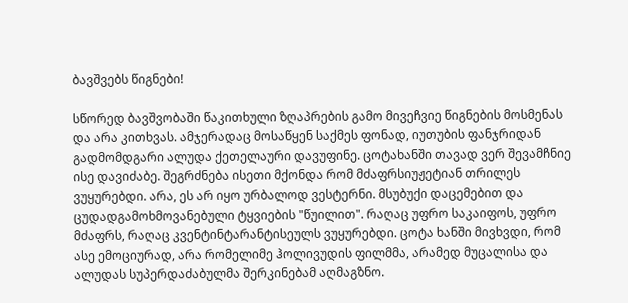ბავშვებს წიგნები!

სწორედ ბავშვობაში წაკითხული ზღაპრების გამო მივეჩვიე წიგნების მოსმენას და არა კითხვას. ამჯერადაც მოსაწყენ საქმეს ფონად, იუთუბის ფანჯრიდან გადმომდგარი ალუდა ქეთელაური დავუფინე. ცოტახანში თავად ვერ შევამჩნიე ისე დავიძაბე. შეგრძნება ისეთი მქონდა რომ მძაფრსიუჟეტიან თრილეს ვუყურებდი. არა, ეს არ იყო ურბალოდ ვესტერნი. მსუბუქი დაცემებით და ცუდადგამოხმოვანებული ტყვიების "წუილით". რაღაც უფრო საკაიფოს, უფრო მძაფრს, რაღაც კვენტინტარანტისეულს ვუყურებდი. ცოტა ხანში მივხვდი, რომ ასე ემოციურად, არა რომელიმე ჰოლივუდის ფილმმა, არამედ მუცალისა და ალუდას სუპერდაძაბულმა შერკინებამ აღმაგზნო.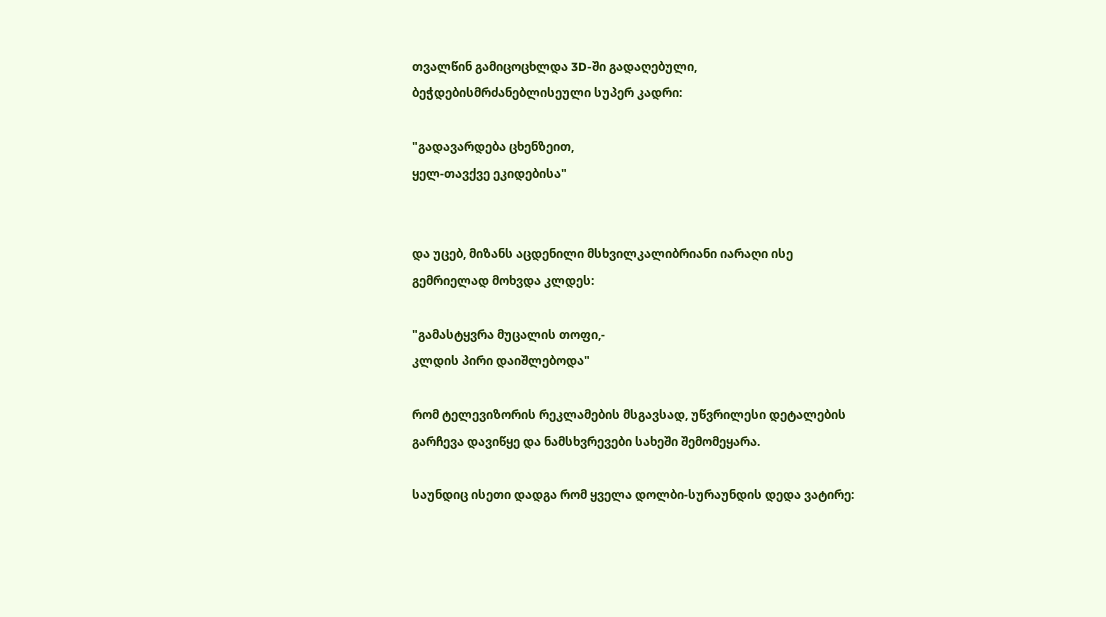თვალწინ გამიცოცხლდა 3D-ში გადაღებული, ბეჭდებისმრძანებლისეული სუპერ კადრი:

"გადავარდება ცხენზეით,
ყელ-თავქვე ეკიდებისა"


და უცებ, მიზანს აცდენილი მსხვილკალიბრიანი იარაღი ისე გემრიელად მოხვდა კლდეს:

"გამასტყვრა მუცალის თოფი,-
კლდის პირი დაიშლებოდა"

რომ ტელევიზორის რეკლამების მსგავსად, უწვრილესი დეტალების გარჩევა დავიწყე და ნამსხვრევები სახეში შემომეყარა.

საუნდიც ისეთი დადგა რომ ყველა დოლბი-სურაუნდის დედა ვატირე: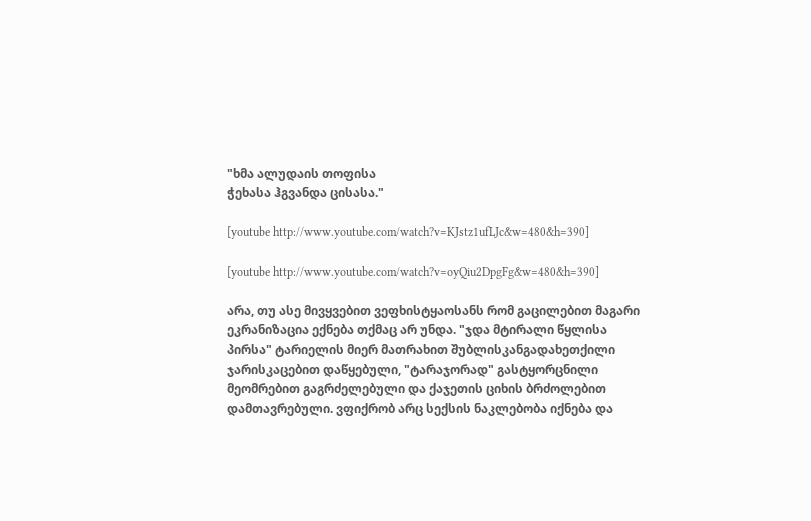"ხმა ალუდაის თოფისა
ჭეხასა ჰგვანდა ცისასა."

[youtube http://www.youtube.com/watch?v=KJstz1ufLJc&w=480&h=390]

[youtube http://www.youtube.com/watch?v=oyQiu2DpgFg&w=480&h=390]

არა, თუ ასე მივყვებით ვეფხისტყაოსანს რომ გაცილებით მაგარი ეკრანიზაცია ექნება თქმაც არ უნდა. "ჯდა მტირალი წყლისა პირსა" ტარიელის მიერ მათრახით შუბლისკანგადახეთქილი ჯარისკაცებით დაწყებული, "ტარაჯორად" გასტყორცნილი მეომრებით გაგრძელებული და ქაჯეთის ციხის ბრძოლებით დამთავრებული. ვფიქრობ არც სექსის ნაკლებობა იქნება და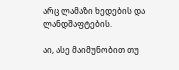არც ლამაზი ხედების და ლანდშაფტების.

აი, ასე მაიმუნობით თუ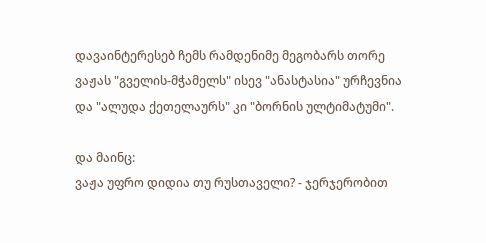დავაინტერესებ ჩემს რამდენიმე მეგობარს თორე ვაჟას "გველის-მჭამელს" ისევ "ანასტასია" ურჩევნია და "ალუდა ქეთელაურს" კი "ბორნის ულტიმატუმი".

და მაინც:
ვაჟა უფრო დიდია თუ რუსთაველი? - ჯერჯერობით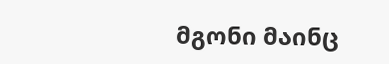მგონი მაინც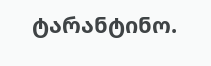ტარანტინო.